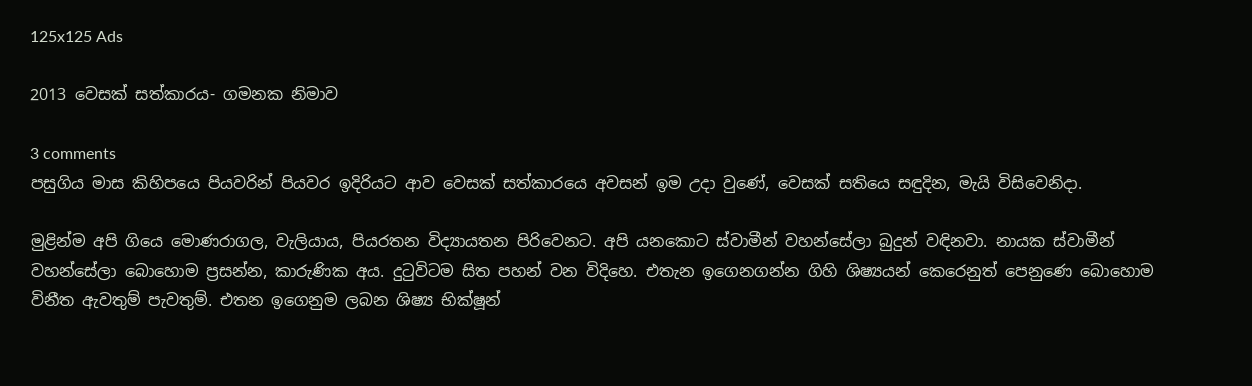125x125 Ads

2013 වෙසක් සත්කාරය- ගමනක නිමාව

3 comments
පසුගිය මාස කිහිපයෙ පියවරින් පියවර ඉදිරියට ආව වෙසක් සත්කාරයෙ අවසන් ඉම උදා වුණේ, වෙසක් සතියෙ සඳුදින, මැයි විසිවෙනිදා.

මුළින්ම අපි ගියෙ මොණරාගල, වැලියාය, පියරතන විද්‍යායතන පිරිවෙනට. අපි යනකොට ස්වාමීන් වහන්සේලා බුදුන් වඳිනවා. නායක ස්වාමීන් වහන්සේලා බොහොම ප්‍රසන්න, කාරුණික අය. දුටුවිටම සිත පහන් වන විදිහෙ. එතැන ඉගෙනගන්න ගිහි ශිෂ්‍යයන් කෙරෙනුත් පෙනුණෙ බොහොම විනීත ඇවතුම් පැවතුම්. එතන ඉගෙනුම ලබන ශිෂ්‍ය භික්ෂූන්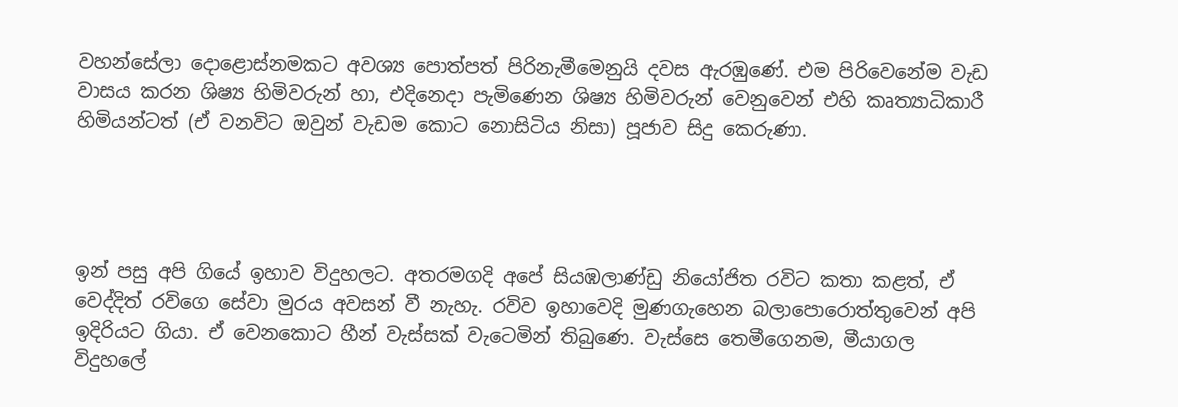වහන්සේලා දොළොස්නමකට අවශ්‍ය පොත්පත් පිරිනැමීමෙනුයි දවස ඇරඹුණේ. එම පිරිවෙනේම වැඩ වාසය කරන ශිෂ්‍ය හිමිවරුන් හා, එදිනෙදා පැමිණෙන ශිෂ්‍ය හිමිවරුන් වෙනුවෙන් එහි කෘත්‍යාධිකාරී හිමියන්ටත් (ඒ වනවිට ඔවුන් වැඩම කොට නොසිටිය නිසා) පූජාව සිදු කෙරුණා.




ඉන් පසු අපි ගියේ ඉහාව විදුහලට. අතරමගදි අපේ සියඹලාණ්ඩු නියෝජිත රවිට කතා කළත්, ඒ වෙද්දිත් රවිගෙ සේවා මුරය අවසන් වී නැහැ. රවිව ඉහාවෙදි මුණගැහෙන බලාපොරොත්තුවෙන් අපි ඉදිරියට ගියා. ඒ වෙනකොට හීන් වැස්සක් වැටෙමින් තිබුණෙ. වැස්සෙ තෙමීගෙනම, මීයාගල විදුහලේ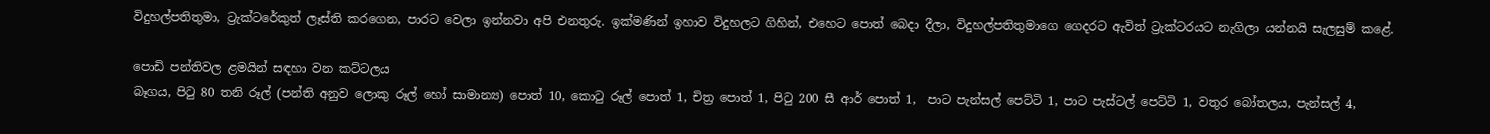විදුහල්පතිතුමා, ට්‍රැක්ටරේකුත් ලෑස්ති කරගෙන, පාරට වෙලා ඉන්නවා අපි එනතුරු. ඉක්මණින් ඉහාව විදුහලට ගිහින්, එහෙට පොත් බෙදා දීලා, විදුහල්පතිතුමාගෙ ගෙදරට ඇවිත් ට්‍රැක්ටරයට නැගිලා යන්නයි සැලසුම් කළේ.

පොඩි පන්තිවල ළමයින් සඳහා වන කට්ටලය
බෑගය, පිටු 80 තනි රූල් (පන්ති අනුව ලොකු රූල් හෝ සාමාන්‍ය) පොත් 10, කොටු රූල් පොත් 1, චිත්‍ර පොත් 1, පිටු 200 සී ආර් පොත් 1,  පාට පැන්සල් පෙට්ටි 1, පාට පැස්ටල් පෙට්ටි 1, වතුර බෝතලය, පැන්සල් 4,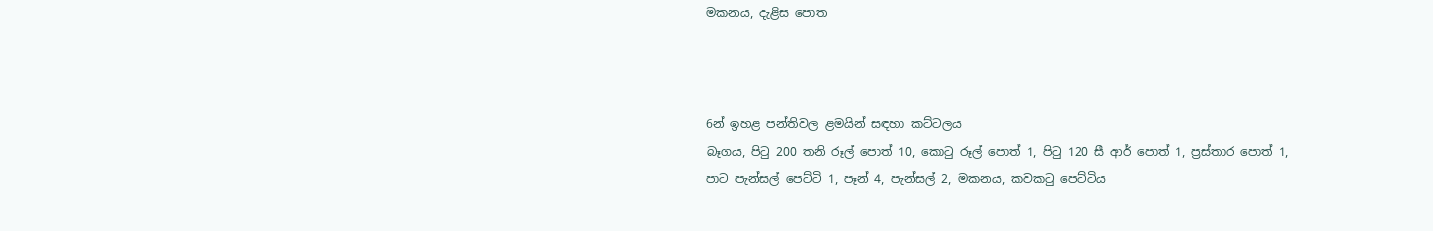මකනය, දැළිස පොත



6න් ඉහළ පන්තිවල ළමයින් සඳහා කට්ටලය
බෑගය, පිටු 200 තනි රූල් පොත් 10, කොටු රූල් පොත් 1, පිටු 120 සී ආර් පොත් 1, ප්‍රස්තාර පොත් 1, පාට පැන්සල් පෙට්ටි 1, පෑන් 4, පැන්සල් 2, මකනය, කවකටු පෙට්ටිය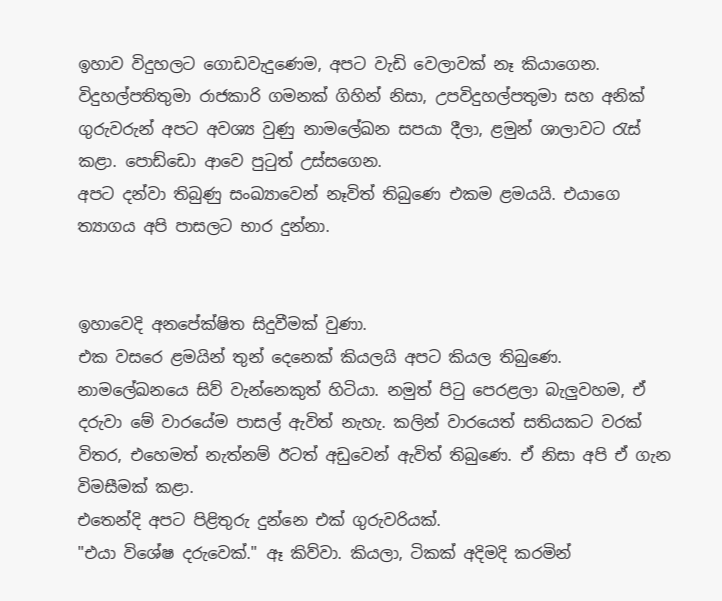ඉහාව විදුහලට ගොඩවැදුණෙම, අපට වැඩි වෙලාවක් නෑ කියාගෙන. විදුහල්පතිතුමා රාජකාරි ගමනක් ගිහින් නිසා, උපවිදුහල්පතුමා සහ අනික් ගුරුවරුන් අපට අවශ්‍ය වුණු නාමලේඛන සපයා දීලා, ළමුන් ශාලාවට රැස් කළා. පොඩ්ඩො ආවෙ පුටුත් උස්සගෙන.
අපට දන්වා තිබුණු සංඛ්‍යාවෙන් නෑවිත් තිබුණෙ එකම ළමයයි. එයාගෙ ත්‍යාගය අපි පාසලට භාර දුන්නා.


ඉහාවෙදි අනපේක්ෂිත සිදුවීමක් වුණා.
එක වසරෙ ළමයින් තුන් දෙනෙක් කියලයි අපට කියල තිබුණෙ. නාමලේඛනයෙ සිව් වැන්නෙකුත් හිටියා. නමුත් පිටු පෙරළලා බැලුවහම, ඒ දරුවා මේ වාරයේම පාසල් ඇවිත් නැහැ. කලින් වාරයෙත් සතියකට වරක් විතර, එහෙමත් නැත්නම් ඊටත් අඩුවෙන් ඇවිත් තිබුණෙ. ඒ නිසා අපි ඒ ගැන විමසීමක් කළා.
එතෙන්දි අපට පිළිතුරු දුන්නෙ එක් ගුරුවරියක්.
"එයා විශේෂ දරුවෙක්." ඈ කිව්වා. කියලා, ටිකක් අදිමදි කරමින්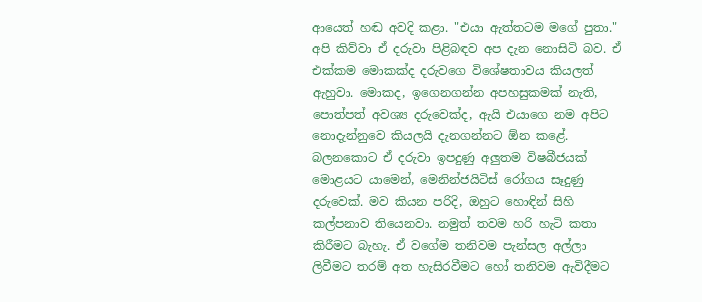ආයෙත් හඬ අවදි කළා. "එයා ඇත්තටම මගේ පුතා."
අපි කිව්වා ඒ දරුවා පිළිබඳව අප දැන නොසිටි බව. ඒ එක්කම මොකක්ද දරුවගෙ විශේෂතාවය කියලත් ඇහුවා. මොකද, ඉගෙනගන්න අපහසුකමක් නැති, පොත්පත් අවශ්‍ය දරුවෙක්ද, ඇයි එයාගෙ නම අපිට නොදැන්නුවෙ කියලයි දැනගන්නට ඕන කළේ.
බලනකොට ඒ දරුවා ඉපදුණු අලුතම විෂබීජයක් මොළයට යාමෙන්, මෙනින්ජයිටිස් රෝගය සෑදුණු දරුවෙක්. මව කියන පරිදි, ඔහුට හොඳින් සිහි කල්පනාව තියෙනවා. නමුත් තවම හරි හැටි කතා කිරීමට බැහැ. ඒ වගේම තනිවම පැන්සල අල්ලා ලිවීමට තරම් අත හැසිරවීමට හෝ තනිවම ඇවිදීමට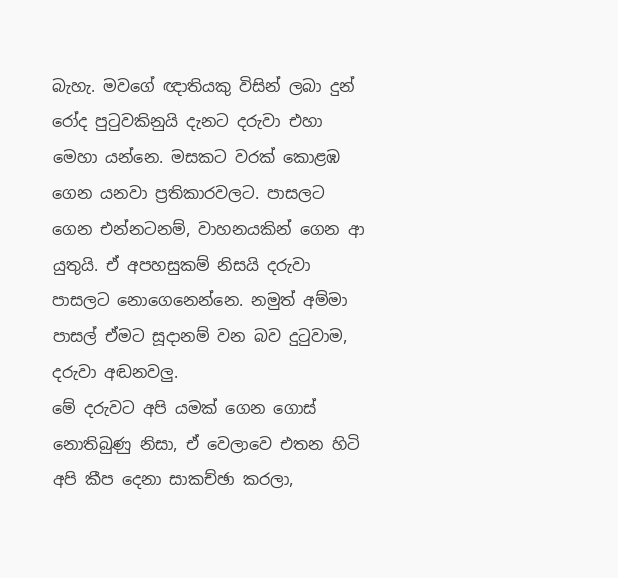බැහැ. මවගේ ඥාතියකු විසින් ලබා දුන් රෝද පුටුවකිනුයි දැනට දරුවා එහා මෙහා යන්නෙ. මසකට වරක් කොළඹ ගෙන යනවා ප්‍රතිකාරවලට. පාසලට ගෙන එන්නටනම්, වාහනයකින් ගෙන ආ යුතුයි. ඒ අපහසුකම් නිසයි දරුවා පාසලට නොගෙනෙන්නෙ. නමුත් අම්මා පාසල් ඒමට සූදානම් වන බව දුටුවාම, දරුවා අඬනවලු.
මේ දරුවට අපි යමක් ගෙන ගොස් නොතිබුණු නිසා, ඒ වෙලාවෙ එතන හිටි අපි කීප දෙනා සාකච්ඡා කරලා,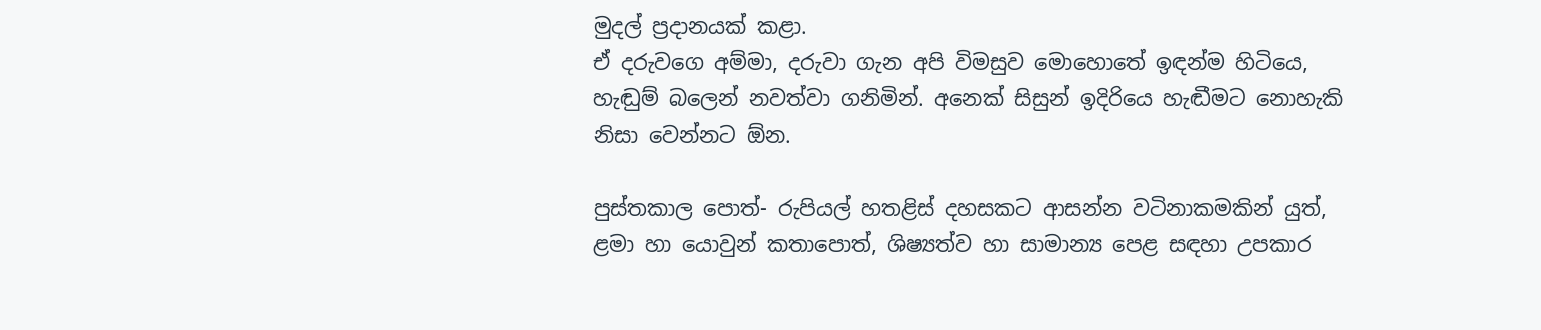මුදල් ප්‍රදානයක් කළා.
ඒ දරුවගෙ අම්මා, දරුවා ගැන අපි විමසුව මොහොතේ ඉඳන්ම හිටියෙ, හැඬුම් බලෙන් නවත්වා ගනිමින්. අනෙක් සිසුන් ඉදිරියෙ හැඬීමට නොහැකි නිසා වෙන්නට ඕන.

පුස්තකාල පොත්- රුපියල් හතළිස් දහසකට ආසන්න වටිනාකමකින් යුත්, ළමා හා යොවුන් කතාපොත්, ශිෂ්‍යත්ව හා සාමාන්‍ය පෙළ සඳහා උපකාර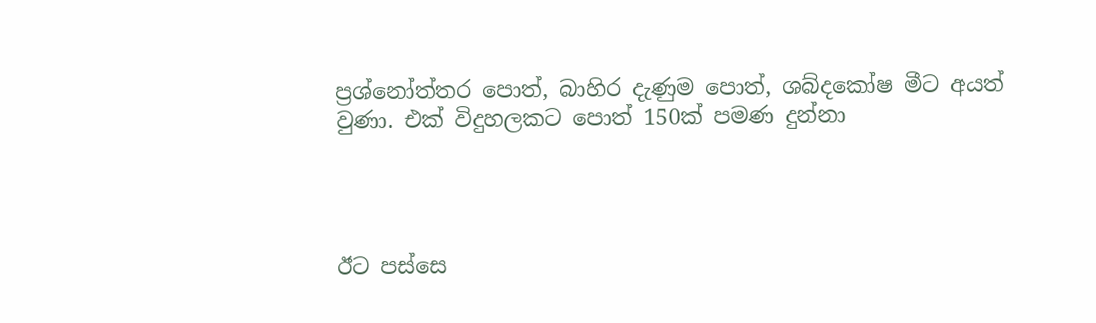ප්‍රශ්නෝත්තර පොත්, බාහිර දැණුම පොත්, ශබ්දකෝෂ මීට අයත් වුණා. එක් විදුහලකට පොත් 150ක් පමණ දුන්නා




ඊට පස්සෙ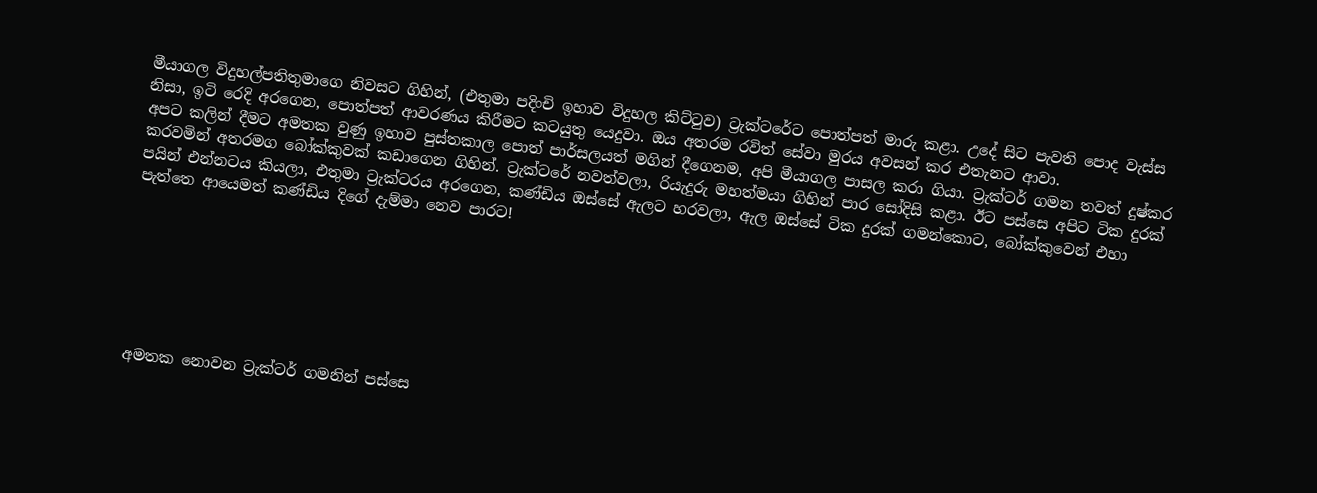මීයාගල විදුහල්පතිතුමාගෙ නිවසට ගිහින්, (එතුමා පදිංචි ඉහාව විදුහල කිට්ටුව) ට්‍රැක්ටරේට පොත්පත් මාරු කළා. උදේ සිට පැවති පොද වැස්ස නිසා, ඉටි රෙදි අරගෙන, පොත්පත් ආවරණය කිරීමට කටයුතු යෙදුවා. ඔය අතරම රවිත් සේවා මුරය අවසන් කර එතැනට ආවා.
අපට කලින් දීමට අමතක වුණු ඉහාව පුස්තකාල පොත් පාර්සලයත් මගින් දීගෙනම, අපි මීයාගල පාසල කරා ගියා. ට්‍රැක්ටර් ගමන තවත් දුෂ්කර කරවමින් අතරමග බෝක්කුවක් කඩාගෙන ගිහින්. ට්‍රැක්ටරේ නවත්වලා, රියැදුරු මහත්මයා ගිහින් පාර සෝදිසි කළා. ඊට පස්සෙ අපිට ටික දුරක් පයින් එන්නටය කියලා, එතුමා ට්‍රැක්ටරය අරගෙන, කණ්ඩිය ඔස්සේ ඇලට හරවලා, ඇල ඔස්සේ ටික දුරක් ගමන්කොට, බෝක්කුවෙන් එහා පැත්තෙ ආයෙමත් කණ්ඩිය දිගේ දැම්මා නෙව පාරට!







අමතක නොවන ට්‍රැක්ටර් ගමනින් පස්සෙ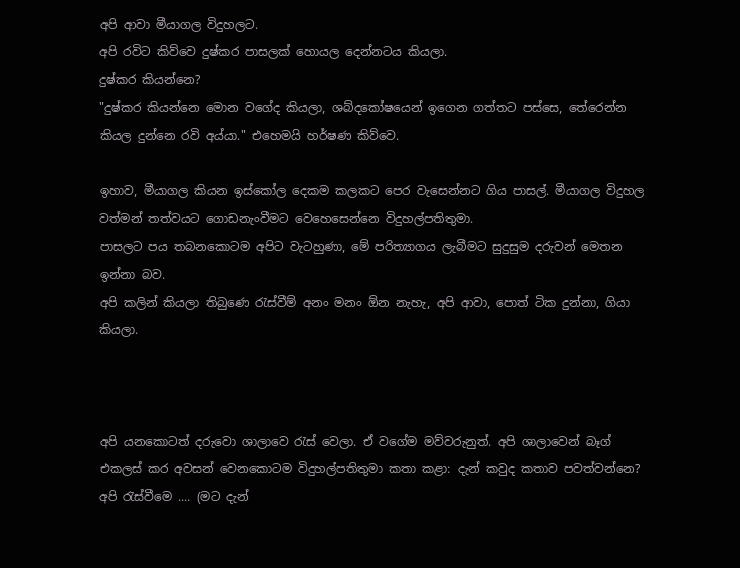අපි ආවා මීයාගල විදුහලට.
අපි රවිට කිව්වෙ දුෂ්කර පාසලක් හොයල දෙන්නටය කියලා.
දුෂ්කර කියන්නෙ?
"දුෂ්කර කියන්නෙ මොන වගේද කියලා, ශබ්දකෝෂයෙන් ඉගෙන ගත්තට පස්සෙ, තේරෙන්න කියල දුන්නෙ රවි අය්යා." එහෙමයි හර්ෂණ කිව්වෙ.

ඉහාව, මීයාගල කියන ඉස්කෝල දෙකම කලකට පෙර වැසෙන්නට ගිය පාසල්. මීයාගල විදුහල වත්මන් තත්වයට ගොඩනැංවීමට වෙහෙසෙන්නෙ විදුහල්පතිතුමා.
පාසලට පය තබනකොටම අපිට වැටහුණා, මේ පරිත්‍යාගය ලැබීමට සුදුසුම දරුවන් මෙතන ඉන්නා බව.
අපි කලින් කියලා තිබුණෙ රැස්වීම් අනං මනං ඕන නැහැ, අපි ආවා, පොත් ටික දුන්නා, ගියා කියලා.



අපි යනකොටත් දරුවො ශාලාවෙ රැස් වෙලා. ඒ වගේම මව්වරුනුත්. අපි ශාලාවෙන් බෑග් එකලස් කර අවසන් වෙනකොටම විදුහල්පතිතුමා කතා කළා: දැන් කවුද කතාව පවත්වන්නෙ? අපි රැස්වීමෙ .... (මට දැන්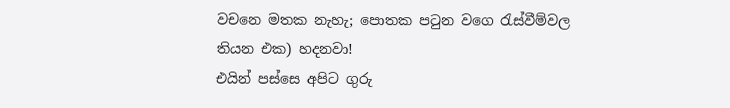වචනෙ මතක නැහැ; පොතක පටුන වගෙ රැස්වීම්වල තියන එක) හදනවා!
එයින් පස්සෙ අපිට ගුරු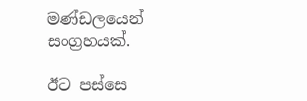මණ්ඩලයෙන් සංග්‍රහයක්.

ඊට පස්සෙ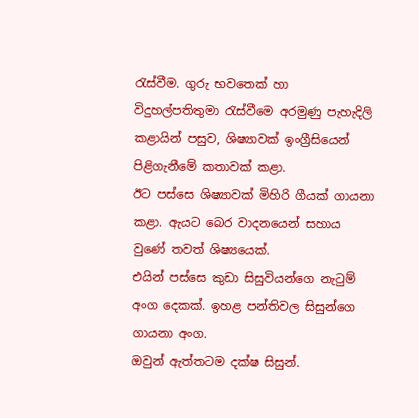රැස්වීම. ගුරු භවතෙක් හා විදුහල්පතිතුමා රැස්වීමෙ අරමුණු පැහැදිලි කළායින් පසුව, ශිෂ්‍යාවක් ඉංග්‍රීසියෙන් පිළිගැනීමේ කතාවක් කළා.
ඊට පස්සෙ ශිෂ්‍යාවක් මිහිරි ගීයක් ගායනා කළා. ඇයට බෙර වාදනයෙන් සහාය වුණේ තවත් ශිෂ්‍යයෙක්.
එයින් පස්සෙ කුඩා සිසුවියන්ගෙ නැටුම් අංග දෙකක්. ඉහළ පන්තිවල සිසුන්ගෙ ගායනා අංග.
ඔවුන් ඇත්තටම දක්ෂ සිසුන්.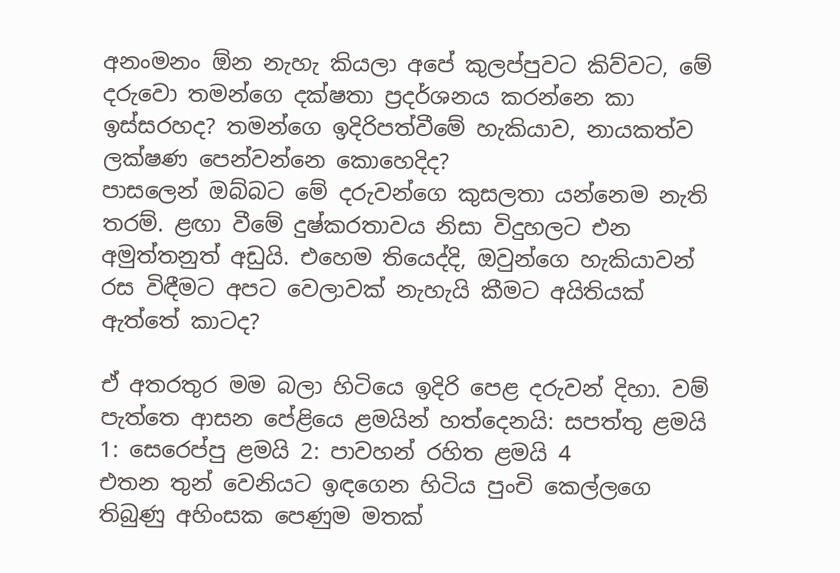අනංමනං ඕන නැහැ කියලා අපේ කුලප්පුවට කිව්වට, මේ දරුවො තමන්ගෙ දක්ෂතා ප්‍රදර්ශනය කරන්නෙ කා ඉස්සරහද? තමන්ගෙ ඉදිරිපත්වීමේ හැකියාව, නායකත්ව ලක්ෂණ පෙන්වන්නෙ කොහෙදිද?
පාසලෙන් ඔබ්බට මේ දරුවන්ගෙ කුසලතා යන්නෙම නැති තරම්. ළඟා වීමේ දුෂ්කරතාවය නිසා විදුහලට එන අමුත්තනුත් අඩුයි. එහෙම තියෙද්දි, ඔවුන්ගෙ හැකියාවන් රස විඳීමට අපට වෙලාවක් නැහැයි කීමට අයිතියක් ඇත්තේ කාටද?

ඒ අතරතුර මම බලා හිටියෙ ඉදිරි පෙළ දරුවන් දිහා. වම් පැත්තෙ ආසන පේළියෙ ළමයින් හත්දෙනයි: සපත්තු ළමයි 1: සෙරෙප්පු ළමයි 2: පාවහන් රහිත ළමයි 4
එතන තුන් වෙනියට ඉඳගෙන හිටිය පුංචි කෙල්ලගෙ තිබුණු අහිංසක පෙණුම මතක්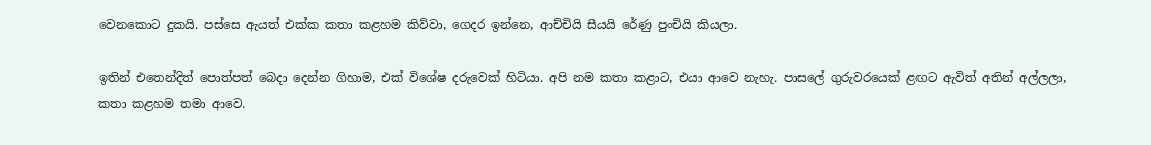වෙනකොට දුකයි. පස්සෙ ඇයත් එක්ක කතා කළහම කිව්වා, ගෙදර ඉන්නෙ, ආච්චියි සීයයි රේණු පුංචියි කියලා.

ඉතින් එතෙන්දිත් පොත්පත් බෙදා දෙන්න ගිහාම, එක් විශේෂ දරුවෙක් හිටියා. අපි නම කතා කළාට, එයා ආවෙ නැහැ. පාසලේ ගුරුවරයෙක් ළඟට ඇවිත් අතින් අල්ලලා, කතා කළහම තමා ආවෙ.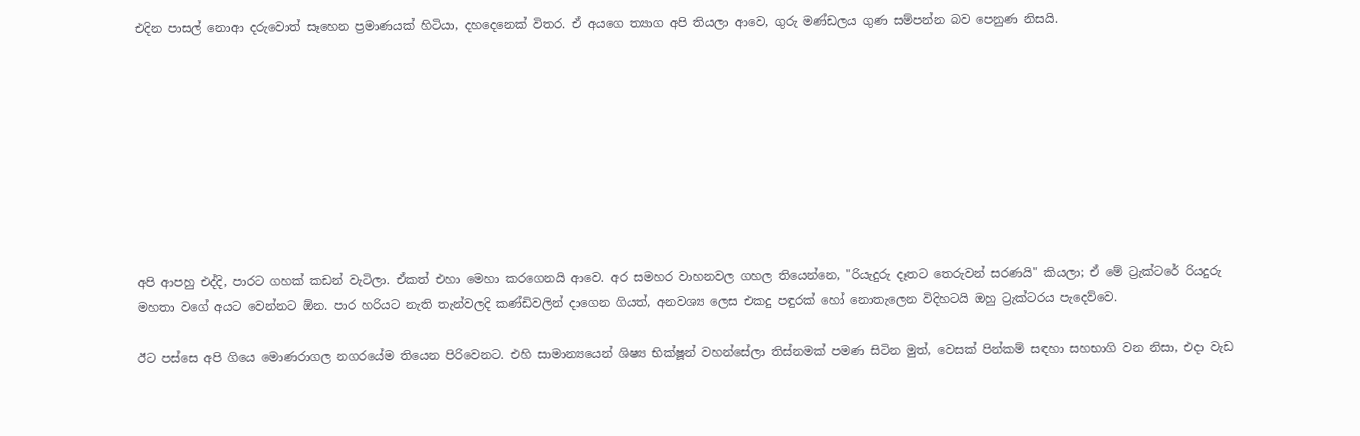එදින පාසල් නොආ දරුවොත් සෑහෙන ප්‍රමාණයක් හිටියා, දහදෙනෙක් විතර. ඒ අයගෙ ත්‍යාග අපි තියලා ආවෙ, ගුරු මණ්ඩලය ගුණ සම්පන්න බව පෙනුණ නිසයි.









අපි ආපහු එද්දි, පාරට ගහක් කඩන් වැටිලා. ඒකත් එහා මෙහා කරගෙනයි ආවෙ. අර සමහර වාහනවල ගහල තියෙන්නෙ, "රියැදුරු දෑතට තෙරුවන් සරණයි" කියලා; ඒ මේ ට්‍රැක්ටරේ රියදුරු මහතා වගේ අයට වෙන්නට ඕන. පාර හරියට නැති තැන්වලදි කණ්ඩිවලින් දාගෙන ගියත්, අනවශ්‍ය ලෙස එකදු පඳුරක් හෝ නොතැලෙන විදිහටයි ඔහු ට්‍රැක්ටරය පැදෙව්වෙ.

ඊට පස්සෙ අපි ගියෙ මොණරාගල නගරයේම තියෙන පිරිවෙනට. එහි සාමාන්‍යයෙන් ශිෂ්‍ය භික්ෂූන් වහන්සේලා තිස්නමක් පමණ සිටින මුත්, වෙසක් පින්කම් සඳහා සහභාගි වන නිසා, එදා වැඩ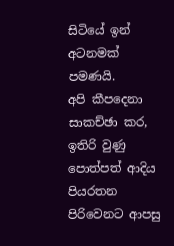සිටියේ ඉන් අටනමක් පමණයි.
අපි කීපදෙනා සාකච්ඡා කර, ඉතිරි වුණු පොත්පත් ආදිය පියරතන පිරිවෙනට ආපසු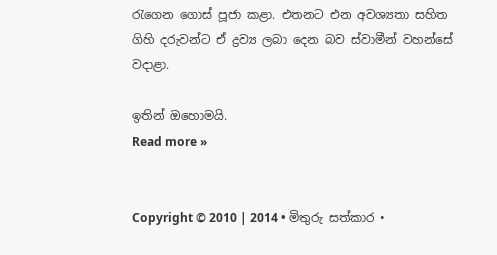රැගෙන ගොස් පූජා කළා. එතනට එන අවශ්‍යතා සහිත ගිහි දරුවන්ට ඒ ද්‍රව්‍ය ලබා දෙන බව ස්වාමීන් වහන්සේ වදාළා.

ඉතින් ඔහොමයි.
Read more »


Copyright © 2010 | 2014 • මිතුරු සත්කාර •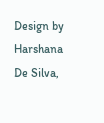Design by Harshana De Silva,